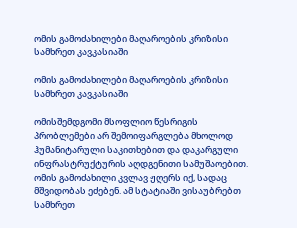ომის გამოძახილები მაღაროების კრიზისი სამხრეთ კავკასიაში

ომის გამოძახილები მაღაროების კრიზისი სამხრეთ კავკასიაში

ომისშემდგომი მსოფლიო წესრიგის პრობლემები არ შემოიფარგლება მხოლოდ ჰუმანიტარული საკითხებით და დაკარგული ინფრასტრუქტურის აღდგენითი სამუშაოებით. ომის გამოძახილი კვლავ ჟღერს იქ, სადაც მშვიდობას ეძებენ. ამ სტატიაში ვისაუბრებთ სამხრეთ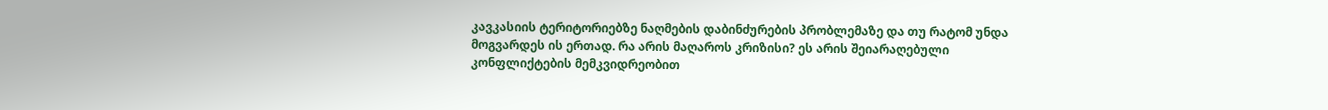კავკასიის ტერიტორიებზე ნაღმების დაბინძურების პრობლემაზე და თუ რატომ უნდა მოგვარდეს ის ერთად. რა არის მაღაროს კრიზისი? ეს არის შეიარაღებული კონფლიქტების მემკვიდრეობით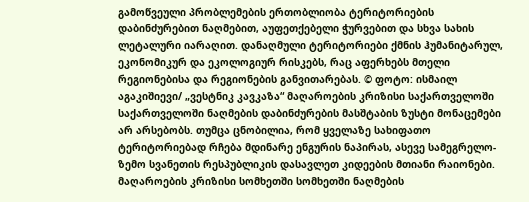გამოწვეული პრობლემების ერთობლიობა ტერიტორიების დაბინძურებით ნაღმებით, აუფეთქებელი ჭურვებით და სხვა სახის ლეტალური იარაღით. დანაღმული ტერიტორიები ქმნის ჰუმანიტარულ, ეკონომიკურ და ეკოლოგიურ რისკებს, რაც აფერხებს მთელი რეგიონებისა და რეგიონების განვითარებას. © ფოტო: ისმაილ აგაკიშიევი/ „ვესტნიკ კავკაზა“ მაღაროების კრიზისი საქართველოში საქართველოში ნაღმების დაბინძურების მასშტაბის ზუსტი მონაცემები არ არსებობს. თუმცა ცნობილია, რომ ყველაზე სახიფათო ტერიტორიებად რჩება მდინარე ენგურის ნაპირას, ასევე სამეგრელო-ზემო სვანეთის რესპუბლიკის დასავლეთ კიდეების მთიანი რაიონები. მაღაროების კრიზისი სომხეთში სომხეთში ნაღმების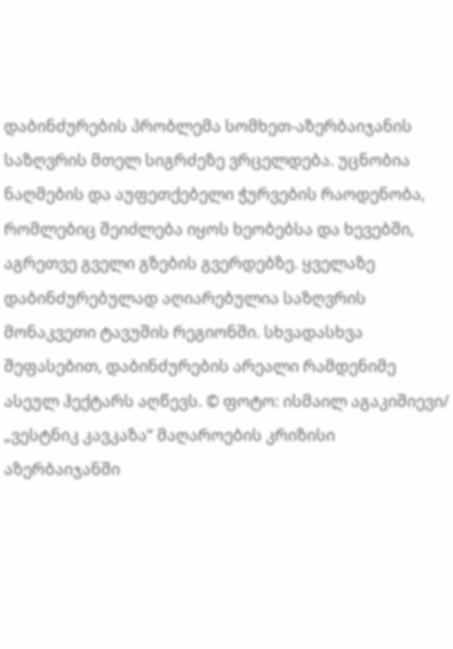დაბინძურების პრობლემა სომხეთ-აზერბაიჯანის საზღვრის მთელ სიგრძეზე ვრცელდება. უცნობია ნაღმების და აუფეთქებელი ჭურვების რაოდენობა, რომლებიც შეიძლება იყოს ხეობებსა და ხევებში, აგრეთვე გველი გზების გვერდებზე. ყველაზე დაბინძურებულად აღიარებულია საზღვრის მონაკვეთი ტავუშის რეგიონში. სხვადასხვა შეფასებით, დაბინძურების არეალი რამდენიმე ასეულ ჰექტარს აღწევს. © ფოტო: ისმაილ აგაკიშიევი/ „ვესტნიკ კავკაზა“ მაღაროების კრიზისი აზერბაიჯანში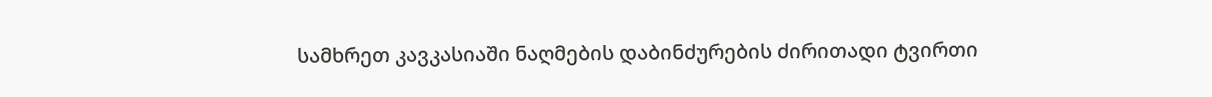სამხრეთ კავკასიაში ნაღმების დაბინძურების ძირითადი ტვირთი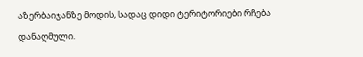აზერბაიჯანზე მოდის, სადაც დიდი ტერიტორიები რჩება დანაღმული.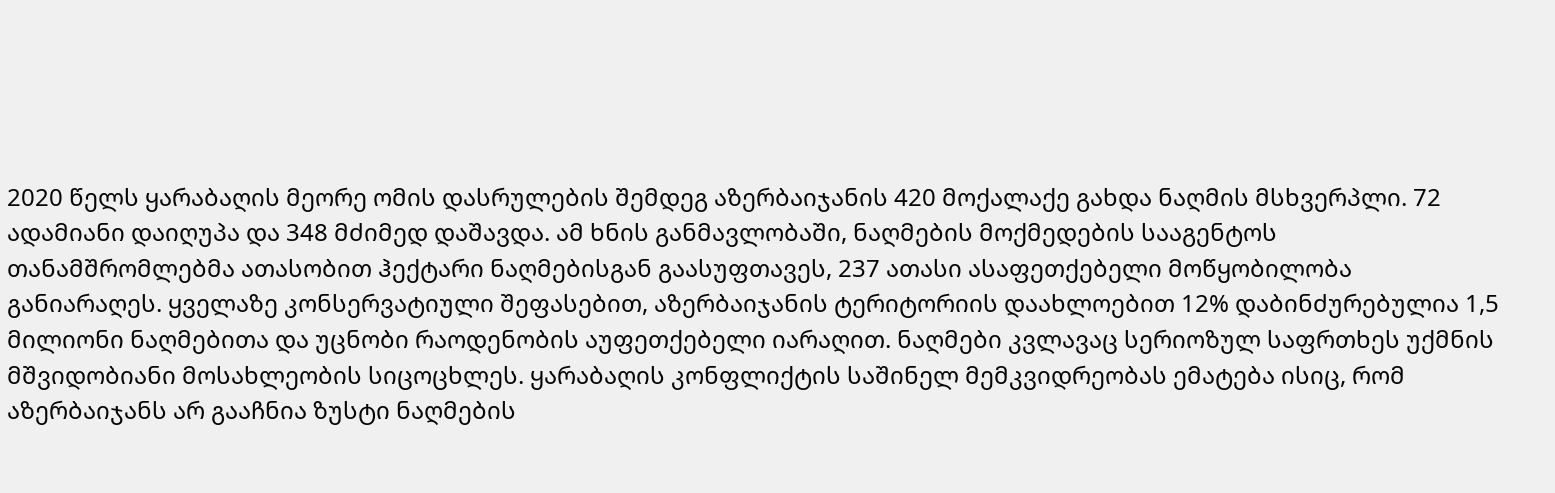2020 წელს ყარაბაღის მეორე ომის დასრულების შემდეგ აზერბაიჯანის 420 მოქალაქე გახდა ნაღმის მსხვერპლი. 72 ადამიანი დაიღუპა და 348 მძიმედ დაშავდა. ამ ხნის განმავლობაში, ნაღმების მოქმედების სააგენტოს თანამშრომლებმა ათასობით ჰექტარი ნაღმებისგან გაასუფთავეს, 237 ათასი ასაფეთქებელი მოწყობილობა განიარაღეს. ყველაზე კონსერვატიული შეფასებით, აზერბაიჯანის ტერიტორიის დაახლოებით 12% დაბინძურებულია 1,5 მილიონი ნაღმებითა და უცნობი რაოდენობის აუფეთქებელი იარაღით. ნაღმები კვლავაც სერიოზულ საფრთხეს უქმნის მშვიდობიანი მოსახლეობის სიცოცხლეს. ყარაბაღის კონფლიქტის საშინელ მემკვიდრეობას ემატება ისიც, რომ აზერბაიჯანს არ გააჩნია ზუსტი ნაღმების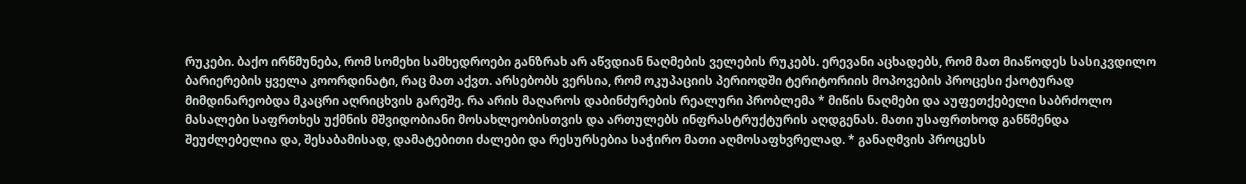რუკები. ბაქო ირწმუნება, რომ სომეხი სამხედროები განზრახ არ აწვდიან ნაღმების ველების რუკებს. ერევანი აცხადებს, რომ მათ მიაწოდეს სასიკვდილო ბარიერების ყველა კოორდინატი, რაც მათ აქვთ. არსებობს ვერსია, რომ ოკუპაციის პერიოდში ტერიტორიის მოპოვების პროცესი ქაოტურად მიმდინარეობდა მკაცრი აღრიცხვის გარეშე. რა არის მაღაროს დაბინძურების რეალური პრობლემა * მიწის ნაღმები და აუფეთქებელი საბრძოლო მასალები საფრთხეს უქმნის მშვიდობიანი მოსახლეობისთვის და ართულებს ინფრასტრუქტურის აღდგენას. მათი უსაფრთხოდ განწმენდა შეუძლებელია და, შესაბამისად, დამატებითი ძალები და რესურსებია საჭირო მათი აღმოსაფხვრელად. * განაღმვის პროცესს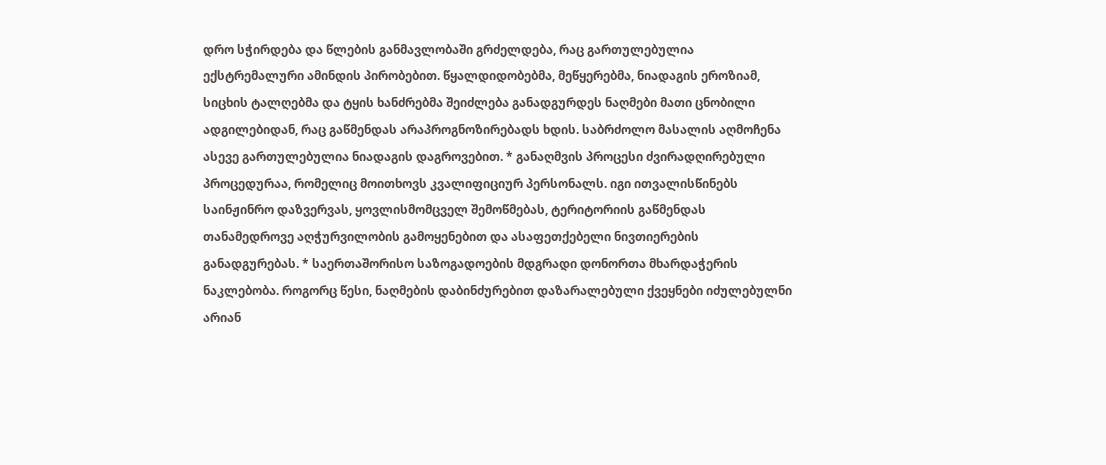დრო სჭირდება და წლების განმავლობაში გრძელდება, რაც გართულებულია ექსტრემალური ამინდის პირობებით. წყალდიდობებმა, მეწყერებმა, ნიადაგის ეროზიამ, სიცხის ტალღებმა და ტყის ხანძრებმა შეიძლება განადგურდეს ნაღმები მათი ცნობილი ადგილებიდან, რაც გაწმენდას არაპროგნოზირებადს ხდის. საბრძოლო მასალის აღმოჩენა ასევე გართულებულია ნიადაგის დაგროვებით. * განაღმვის პროცესი ძვირადღირებული პროცედურაა, რომელიც მოითხოვს კვალიფიციურ პერსონალს. იგი ითვალისწინებს საინჟინრო დაზვერვას, ყოვლისმომცველ შემოწმებას, ტერიტორიის გაწმენდას თანამედროვე აღჭურვილობის გამოყენებით და ასაფეთქებელი ნივთიერების განადგურებას. * საერთაშორისო საზოგადოების მდგრადი დონორთა მხარდაჭერის ნაკლებობა. როგორც წესი, ნაღმების დაბინძურებით დაზარალებული ქვეყნები იძულებულნი არიან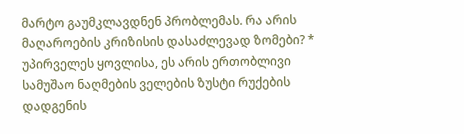მარტო გაუმკლავდნენ პრობლემას. რა არის მაღაროების კრიზისის დასაძლევად ზომები? * უპირველეს ყოვლისა, ეს არის ერთობლივი სამუშაო ნაღმების ველების ზუსტი რუქების დადგენის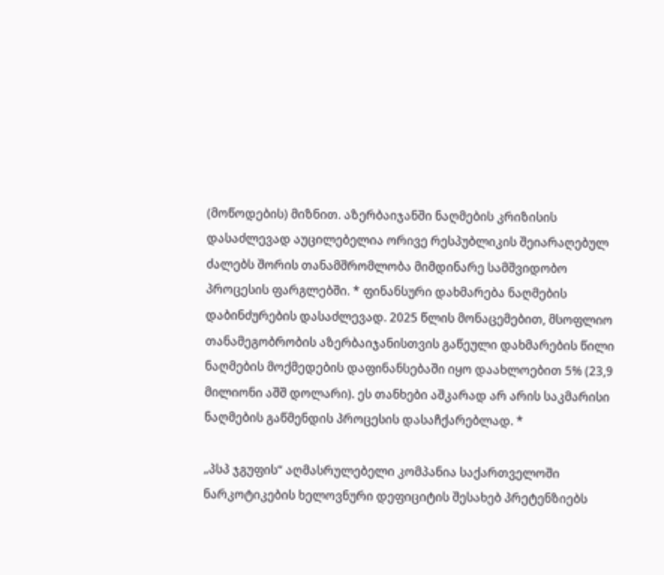(მოწოდების) მიზნით. აზერბაიჯანში ნაღმების კრიზისის დასაძლევად აუცილებელია ორივე რესპუბლიკის შეიარაღებულ ძალებს შორის თანამშრომლობა მიმდინარე სამშვიდობო პროცესის ფარგლებში. * ფინანსური დახმარება ნაღმების დაბინძურების დასაძლევად. 2025 წლის მონაცემებით, მსოფლიო თანამეგობრობის აზერბაიჯანისთვის გაწეული დახმარების წილი ნაღმების მოქმედების დაფინანსებაში იყო დაახლოებით 5% (23,9 მილიონი აშშ დოლარი). ეს თანხები აშკარად არ არის საკმარისი ნაღმების გაწმენდის პროცესის დასაჩქარებლად. *

„პსპ ჯგუფის“ აღმასრულებელი კომპანია საქართველოში ნარკოტიკების ხელოვნური დეფიციტის შესახებ პრეტენზიებს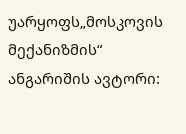უარყოფს„მოსკოვის მექანიზმის“ ანგარიშის ავტორი: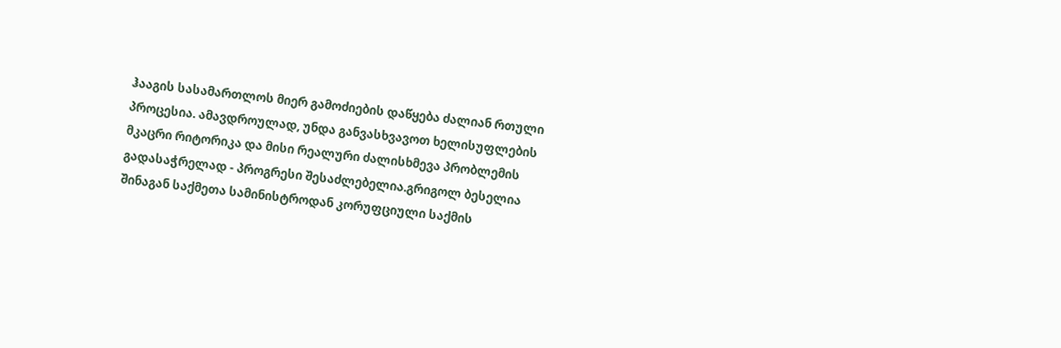ჰააგის სასამართლოს მიერ გამოძიების დაწყება ძალიან რთული პროცესია. ამავდროულად, უნდა განვასხვავოთ ხელისუფლების მკაცრი რიტორიკა და მისი რეალური ძალისხმევა პრობლემის გადასაჭრელად - პროგრესი შესაძლებელია.გრიგოლ ბესელია შინაგან საქმეთა სამინისტროდან კორუფციული საქმის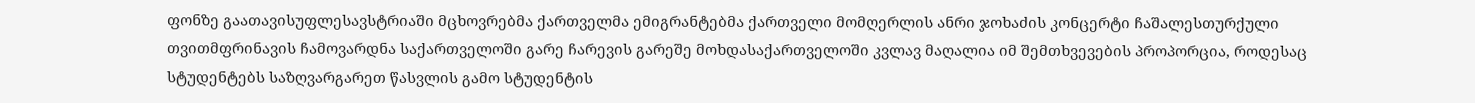ფონზე გაათავისუფლესავსტრიაში მცხოვრებმა ქართველმა ემიგრანტებმა ქართველი მომღერლის ანრი ჯოხაძის კონცერტი ჩაშალესთურქული თვითმფრინავის ჩამოვარდნა საქართველოში გარე ჩარევის გარეშე მოხდასაქართველოში კვლავ მაღალია იმ შემთხვევების პროპორცია, როდესაც სტუდენტებს საზღვარგარეთ წასვლის გამო სტუდენტის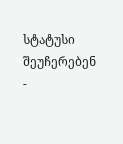სტატუსი შეუჩერებენ -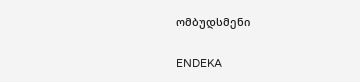ომბუდსმენი

ENDEKA